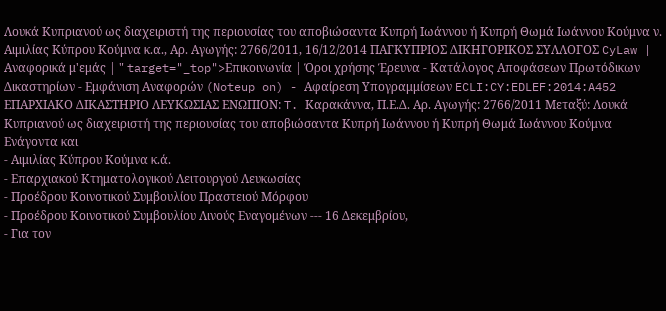Λουκά Κυπριανού ως διαχειριστή της περιουσίας του αποβιώσαντα Κυπρή Ιωάννου ή Κυπρή Θωμά Ιωάννου Κούμνα ν. Αιμιλίας Κύπρου Κούμνα κ.α., Αρ. Αγωγής: 2766/2011, 16/12/2014 ΠΑΓΚΥΠΡΙΟΣ ΔΙΚΗΓΟΡΙΚΟΣ ΣΥΛΛΟΓΟΣ CyLaw | Αναφορικά μ'εμάς | " target="_top">Επικοινωνία | Όροι χρήσης Έρευνα - Κατάλογος Αποφάσεων Πρωτόδικων Δικαστηρίων - Εμφάνιση Αναφορών (Noteup on) - Αφαίρεση Υπογραμμίσεων ECLI:CY:EDLEF:2014:A452 ΕΠΑΡΧΙΑΚΟ ΔΙΚΑΣΤΗΡΙΟ ΛΕΥΚΩΣΙΑΣ ΕΝΩΠΙΟΝ: T. Καρακάννα, Π.Ε.Δ. Αρ. Αγωγής: 2766/2011 Μεταξύ: Λουκά Κυπριανού ως διαχειριστή της περιουσίας του αποβιώσαντα Κυπρή Ιωάννου ή Κυπρή Θωμά Ιωάννου Κούμνα Ενάγοντα και
- Αιμιλίας Κύπρου Κούμνα κ.ά.
- Επαρχιακού Κτηματολογικού Λειτουργού Λευκωσίας
- Προέδρου Κοινοτικού Συμβουλίου Πραστειού Μόρφου
- Προέδρου Κοινοτικού Συμβουλίου Λινούς Εναγομένων --- 16 Δεκεμβρίου,
- Για τον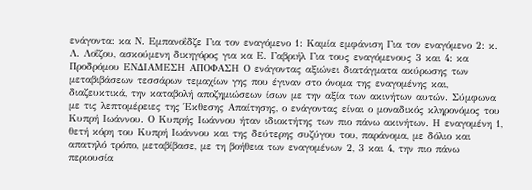ενάγοντα: κα Ν. Εμπανοΐδζε Για τον εναγόμενο 1: Καμία εμφάνιση Για τον εναγόμενο 2: κ. Λ. Λοΐζου, ασκούμενη δικηγόρος για κα Ε. Γαβριήλ Για τους εναγόμενους 3 και 4: κα Προδρόμου ΕΝΔΙΑΜΕΣΗ ΑΠΟΦΑΣΗ Ο ενάγοντας αξιώνει διατάγματα ακύρωσης των μεταβιβάσεων τεσσάρων τεμαχίων γης που έγιναν στο όνομα της εναγομένης και, διαζευκτικά, την καταβολή αποζημιώσεων ίσων με την αξία των ακινήτων αυτών. Σύμφωνα με τις λεπτομέρειες της Έκθεσης Απαίτησης, ο ενάγοντας είναι ο μοναδικός κληρονόμος του Κυπρή Ιωάννου. Ο Κυπρής Ιωάννου ήταν ιδιοκτήτης των πιο πάνω ακινήτων. Η εναγομένη 1, θετή κόρη του Κυπρή Ιωάννου και της δεύτερης συζύγου του, παράνομα, με δόλιο και απατηλό τρόπο, μεταβίβασε, με τη βοήθεια των εναγομένων 2, 3 και 4, την πιο πάνω περιουσία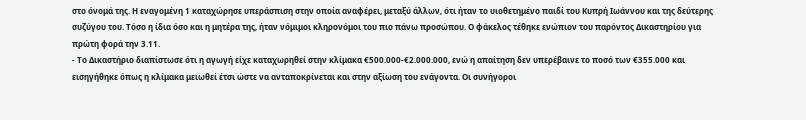στο όνομά της. Η εναγομένη 1 καταχώρησε υπεράσπιση στην οποία αναφέρει, μεταξύ άλλων, ότι ήταν το υιοθετημένο παιδί του Κυπρή Ιωάννου και της δεύτερης συζύγου του. Τόσο η ίδια όσο και η μητέρα της, ήταν νόμιμοι κληρονόμοι του πιο πάνω προσώπου. Ο φάκελος τέθηκε ενώπιον του παρόντος Δικαστηρίου για πρώτη φορά την 3.11.
- Το Δικαστήριο διαπίστωσε ότι η αγωγή είχε καταχωρηθεί στην κλίμακα €500.000-€2.000.000, ενώ η απαίτηση δεν υπερέβαινε το ποσό των €355.000 και εισηγήθηκε όπως η κλίμακα μειωθεί έτσι ώστε να ανταποκρίνεται και στην αξίωση του ενάγοντα. Οι συνήγοροι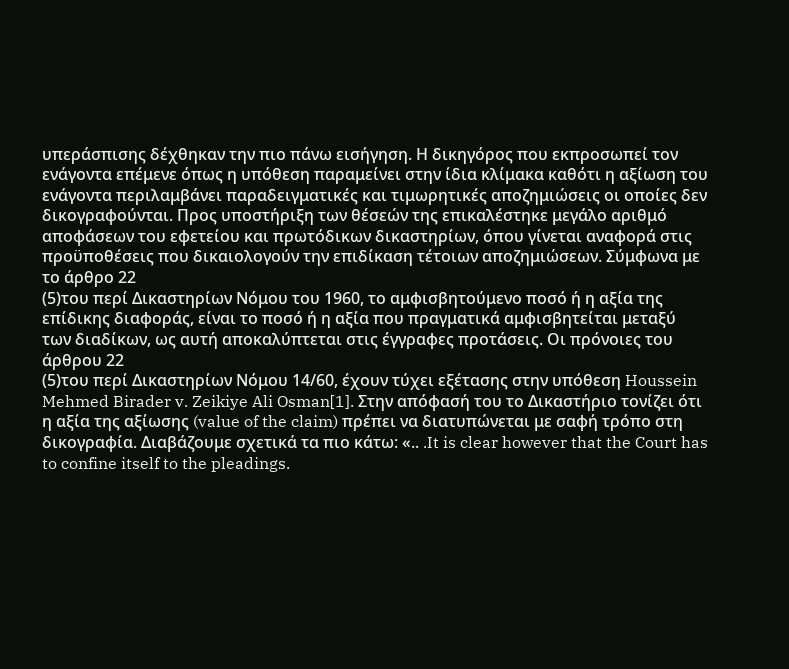υπεράσπισης δέχθηκαν την πιο πάνω εισήγηση. Η δικηγόρος που εκπροσωπεί τον ενάγοντα επέμενε όπως η υπόθεση παραμείνει στην ίδια κλίμακα καθότι η αξίωση του ενάγοντα περιλαμβάνει παραδειγματικές και τιμωρητικές αποζημιώσεις οι οποίες δεν δικογραφούνται. Προς υποστήριξη των θέσεών της επικαλέστηκε μεγάλο αριθμό αποφάσεων του εφετείου και πρωτόδικων δικαστηρίων, όπου γίνεται αναφορά στις προϋποθέσεις που δικαιολογούν την επιδίκαση τέτοιων αποζημιώσεων. Σύμφωνα με το άρθρο 22
(5)του περί Δικαστηρίων Νόμου του 1960, το αμφισβητούμενο ποσό ή η αξία της επίδικης διαφοράς, είναι το ποσό ή η αξία που πραγματικά αμφισβητείται μεταξύ των διαδίκων, ως αυτή αποκαλύπτεται στις έγγραφες προτάσεις. Οι πρόνοιες του άρθρου 22
(5)του περί Δικαστηρίων Νόμου 14/60, έχουν τύχει εξέτασης στην υπόθεση Houssein Mehmed Birader v. Zeikiye Ali Osman[1]. Στην απόφασή του το Δικαστήριο τονίζει ότι η αξία της αξίωσης (value of the claim) πρέπει να διατυπώνεται με σαφή τρόπο στη δικογραφία. Διαβάζουμε σχετικά τα πιο κάτω: «.. .It is clear however that the Court has to confine itself to the pleadings.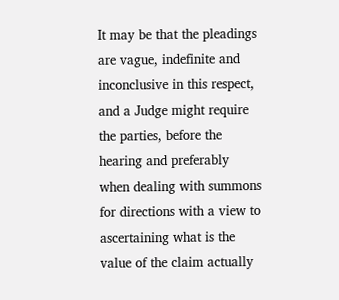It may be that the pleadings are vague, indefinite and inconclusive in this respect, and a Judge might require the parties, before the hearing and preferably when dealing with summons for directions with a view to ascertaining what is the value of the claim actually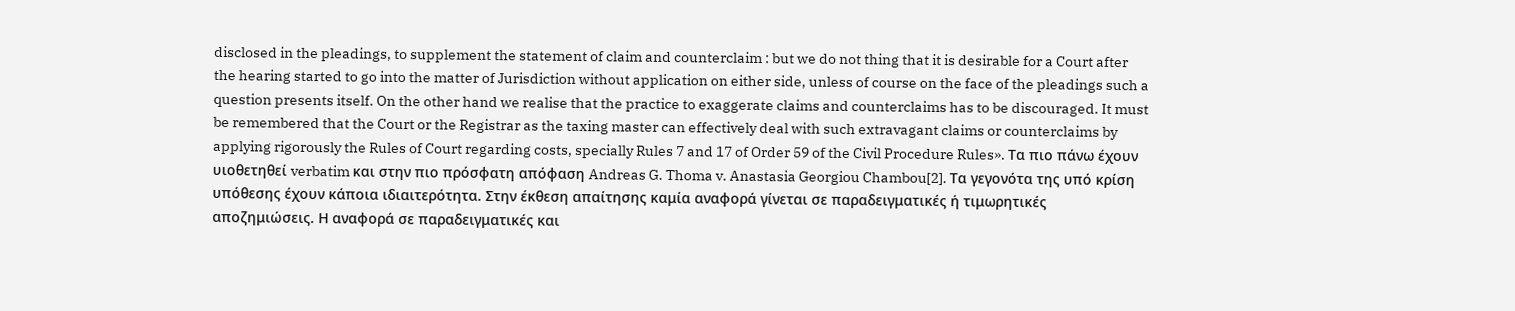disclosed in the pleadings, to supplement the statement of claim and counterclaim : but we do not thing that it is desirable for a Court after the hearing started to go into the matter of Jurisdiction without application on either side, unless of course on the face of the pleadings such a question presents itself. On the other hand we realise that the practice to exaggerate claims and counterclaims has to be discouraged. It must be remembered that the Court or the Registrar as the taxing master can effectively deal with such extravagant claims or counterclaims by applying rigorously the Rules of Court regarding costs, specially Rules 7 and 17 of Order 59 of the Civil Procedure Rules». Τα πιο πάνω έχουν υιοθετηθεί verbatim και στην πιο πρόσφατη απόφαση Andreas G. Thoma v. Anastasia Georgiou Chambou[2]. Τα γεγονότα της υπό κρίση υπόθεσης έχουν κάποια ιδιαιτερότητα. Στην έκθεση απαίτησης καμία αναφορά γίνεται σε παραδειγματικές ή τιμωρητικές αποζημιώσεις. Η αναφορά σε παραδειγματικές και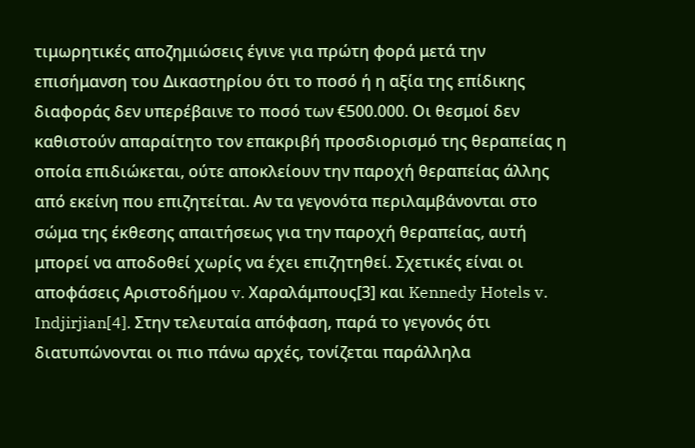τιμωρητικές αποζημιώσεις έγινε για πρώτη φορά μετά την επισήμανση του Δικαστηρίου ότι το ποσό ή η αξία της επίδικης διαφοράς δεν υπερέβαινε το ποσό των €500.000. Οι θεσμοί δεν καθιστούν απαραίτητο τον επακριβή προσδιορισμό της θεραπείας η οποία επιδιώκεται, ούτε αποκλείουν την παροχή θεραπείας άλλης από εκείνη που επιζητείται. Αν τα γεγονότα περιλαμβάνονται στο σώμα της έκθεσης απαιτήσεως για την παροχή θεραπείας, αυτή μπορεί να αποδοθεί χωρίς να έχει επιζητηθεί. Σχετικές είναι οι αποφάσεις Αριστοδήμου v. Χαραλάμπους[3] και Kennedy Hotels v. Indjirjian[4]. Στην τελευταία απόφαση, παρά το γεγονός ότι διατυπώνονται οι πιο πάνω αρχές, τονίζεται παράλληλα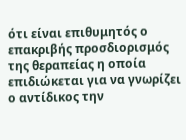ότι είναι επιθυμητός ο επακριβής προσδιορισμός της θεραπείας η οποία επιδιώκεται για να γνωρίζει ο αντίδικος την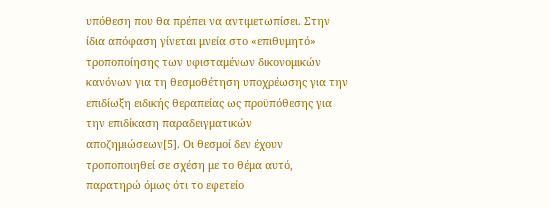υπόθεση που θα πρέπει να αντιμετωπίσει. Στην ίδια απόφαση γίνεται μνεία στο «επιθυμητό» τροποποίησης των υφισταμένων δικονομικών κανόνων για τη θεσμοθέτηση υποχρέωσης για την επιδίωξη ειδικής θεραπείας ως προϋπόθεσης για την επιδίκαση παραδειγματικών αποζημιώσεων[5]. Οι θεσμοί δεν έχουν τροποποιηθεί σε σχέση με το θέμα αυτό, παρατηρώ όμως ότι το εφετείο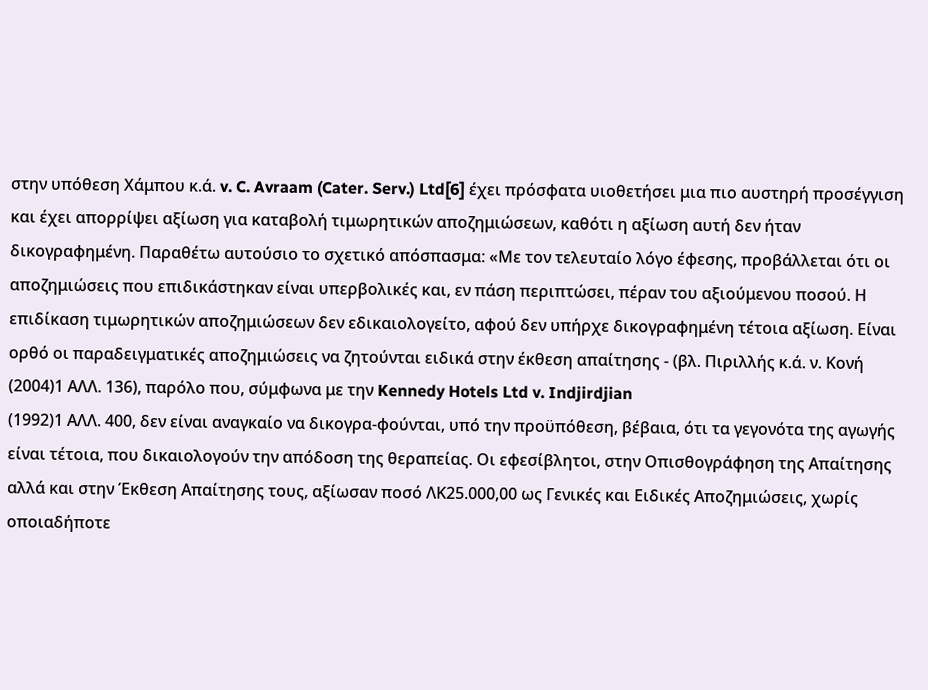στην υπόθεση Χάμπου κ.ά. v. C. Avraam (Cater. Serv.) Ltd[6] έχει πρόσφατα υιοθετήσει μια πιο αυστηρή προσέγγιση και έχει απορρίψει αξίωση για καταβολή τιμωρητικών αποζημιώσεων, καθότι η αξίωση αυτή δεν ήταν δικογραφημένη. Παραθέτω αυτούσιο το σχετικό απόσπασμα: «Με τον τελευταίο λόγο έφεσης, προβάλλεται ότι οι αποζημιώσεις που επιδικάστηκαν είναι υπερβολικές και, εν πάση περιπτώσει, πέραν του αξιούμενου ποσού. Η επιδίκαση τιμωρητικών αποζημιώσεων δεν εδικαιολογείτο, αφού δεν υπήρχε δικογραφημένη τέτοια αξίωση. Είναι ορθό οι παραδειγματικές αποζημιώσεις να ζητούνται ειδικά στην έκθεση απαίτησης - (βλ. Πιριλλής κ.ά. ν. Κονή
(2004)1 ΑΛΛ. 136), παρόλο που, σύμφωνα με την Kennedy Hotels Ltd v. Indjirdjian
(1992)1 ΑΛΛ. 400, δεν είναι αναγκαίο να δικογρα-φούνται, υπό την προϋπόθεση, βέβαια, ότι τα γεγονότα της αγωγής είναι τέτοια, που δικαιολογούν την απόδοση της θεραπείας. Οι εφεσίβλητοι, στην Οπισθογράφηση της Απαίτησης αλλά και στην Έκθεση Απαίτησης τους, αξίωσαν ποσό ΛΚ25.000,00 ως Γενικές και Ειδικές Αποζημιώσεις, χωρίς οποιαδήποτε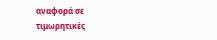αναφορά σε τιμωρητικές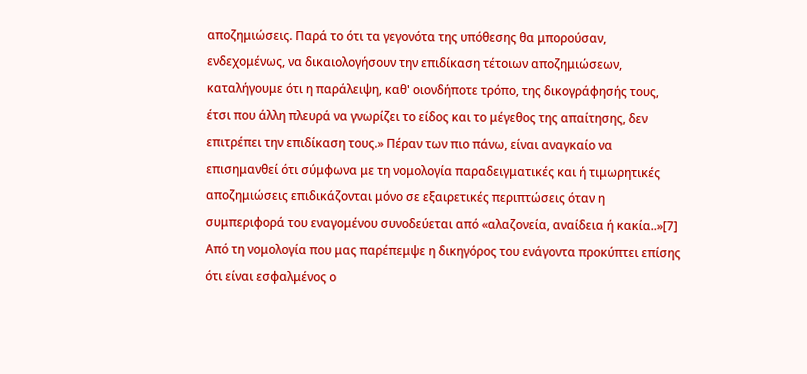αποζημιώσεις. Παρά το ότι τα γεγονότα της υπόθεσης θα μπορούσαν, ενδεχομένως, να δικαιολογήσουν την επιδίκαση τέτοιων αποζημιώσεων, καταλήγουμε ότι η παράλειψη, καθ' οιονδήποτε τρόπο, της δικογράφησής τους, έτσι που άλλη πλευρά να γνωρίζει το είδος και το μέγεθος της απαίτησης, δεν επιτρέπει την επιδίκαση τους.» Πέραν των πιο πάνω, είναι αναγκαίο να επισημανθεί ότι σύμφωνα με τη νομολογία παραδειγματικές και ή τιμωρητικές αποζημιώσεις επιδικάζονται μόνο σε εξαιρετικές περιπτώσεις όταν η συμπεριφορά του εναγομένου συνοδεύεται από «αλαζονεία, αναίδεια ή κακία..»[7] Από τη νομολογία που μας παρέπεμψε η δικηγόρος του ενάγοντα προκύπτει επίσης ότι είναι εσφαλμένος ο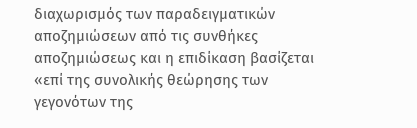διαχωρισμός των παραδειγματικών αποζημιώσεων από τις συνθήκες αποζημιώσεως και η επιδίκαση βασίζεται «επί της συνολικής θεώρησης των γεγονότων της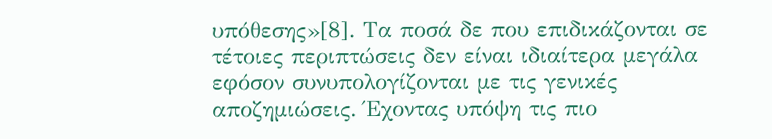υπόθεσης»[8]. Τα ποσά δε που επιδικάζονται σε τέτοιες περιπτώσεις δεν είναι ιδιαίτερα μεγάλα εφόσον συνυπολογίζονται με τις γενικές αποζημιώσεις. Έχοντας υπόψη τις πιο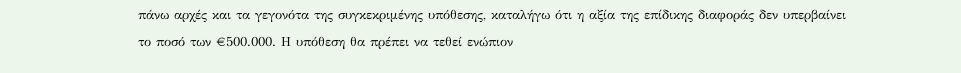πάνω αρχές και τα γεγονότα της συγκεκριμένης υπόθεσης, καταλήγω ότι η αξία της επίδικης διαφοράς δεν υπερβαίνει το ποσό των €500.000. Η υπόθεση θα πρέπει να τεθεί ενώπιον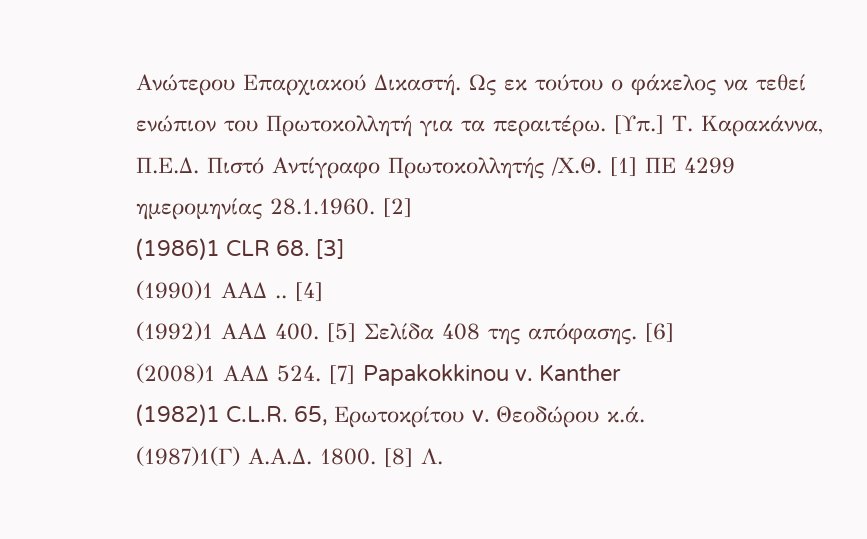Ανώτερου Επαρχιακού Δικαστή. Ως εκ τούτου ο φάκελος να τεθεί ενώπιον του Πρωτοκολλητή για τα περαιτέρω. [Υπ.] Τ. Καρακάννα, Π.Ε.Δ. Πιστό Αντίγραφο Πρωτοκολλητής /Χ.Θ. [1] ΠΕ 4299 ημερομηνίας 28.1.1960. [2]
(1986)1 CLR 68. [3]
(1990)1 ΑΑΔ .. [4]
(1992)1 ΑΑΔ 400. [5] Σελίδα 408 της απόφασης. [6]
(2008)1 ΑΑΔ 524. [7] Papakokkinou v. Kanther
(1982)1 C.L.R. 65, Ερωτοκρίτου v. Θεοδώρου κ.ά.
(1987)1(Γ) Α.Α.Δ. 1800. [8] Λ.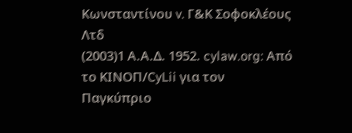Κωνσταντίνου v. Γ&Κ Σοφοκλέους Λτδ
(2003)1 Α.Α.Δ. 1952. cylaw.org: Από το ΚΙΝOΠ/CyLii για τον Παγκύπριο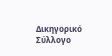Δικηγορικό Σύλλογο